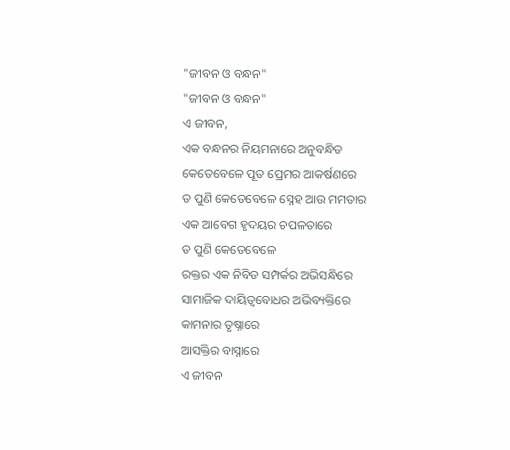"ଜୀବନ ଓ ବନ୍ଧନ"
"ଜୀବନ ଓ ବନ୍ଧନ"
ଏ ଜୀବନ,
ଏକ ବନ୍ଧନର ନିୟମନାରେ ଅନୁବନ୍ଧିତ
କେତେବେଳେ ପୂତ ପ୍ରେମର ଆକର୍ଷଣରେ
ତ ପୁଣି କେତେବେଳେ ସ୍ନେହ ଆଉ ମମତାର
ଏକ ଆବେଗ ହୃଦୟର ଚପଳତାରେ
ତ ପୁଣି କେତେବେଳେ
ରକ୍ତର ଏକ ନିବିଡ ସମ୍ପର୍କର ଅଭିସନ୍ଧିରେ
ସାମାଜିକ ଦାୟିତ୍ୱବୋଧର ଅଭିବ୍ୟକ୍ତିରେ
କାମନାର ତୃଷ୍ନାରେ
ଆସକ୍ତିର ବାସ୍ନାରେ
ଏ ଜୀବନ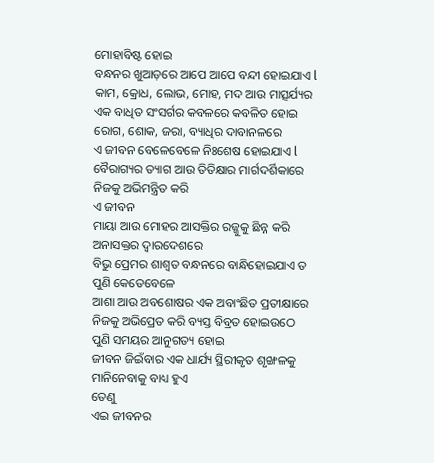ମୋହାବିଷ୍ଟ ହୋଇ
ବନ୍ଧନର ଖୁଆଡ଼ରେ ଆପେ ଆପେ ବନ୍ଦୀ ହୋଇଯାଏ l
କାମ, କ୍ରୋଧ, ଲୋଭ, ମୋହ, ମଦ ଆଉ ମାତ୍ସର୍ଯ୍ୟର
ଏକ ବାଧିତ ସଂସର୍ଗର କବଳରେ କବଳିତ ହୋଇ
ରୋଗ, ଶୋକ, ଜରା, ବ୍ୟାଧିର ଦାବାନଳରେ
ଏ ଜୀବନ ବେଳେବେଳେ ନିଃଶେଷ ହୋଇଯାଏ l
ବୈରାଗ୍ୟର ତ୍ୟାଗ ଆଉ ତିତିକ୍ଷାର ମାର୍ଗଦର୍ଶିକାରେ
ନିଜକୁ ଅଭିମନ୍ତ୍ରିତ କରି
ଏ ଜୀବନ
ମାୟା ଆଉ ମୋହର ଆସକ୍ତିର ରଜ୍ଜୁକୁ ଛିନ୍ନ କରି
ଅନାସକ୍ତର ଦ୍ୱାରଦେଶରେ
ବିଭୁ ପ୍ରେମର ଶାଶ୍ୱତ ବନ୍ଧନରେ ବାନ୍ଧିହୋଇଯାଏ ତ
ପୁଣି କେତେବେଳେ
ଆଶା ଆଉ ଅବଶୋଷର ଏକ ଅବାଂଛିତ ପ୍ରତୀକ୍ଷାରେ
ନିଜକୁ ଅଭିପ୍ରେତ କରି ବ୍ୟସ୍ତ ବିବ୍ରତ ହୋଇଉଠେ
ପୁଣି ସମୟର ଆନୁଗତ୍ୟ ହୋଇ
ଜୀବନ ଜିଇଁବାର ଏକ ଧାର୍ଯ୍ୟ ସ୍ଥିରୀକୃତ ଶୃଙ୍ଖଳକୁ
ମାନିନେବାକୁ ବାଧ୍ୟ ହୁଏ
ତେଣୁ
ଏଇ ଜୀବନର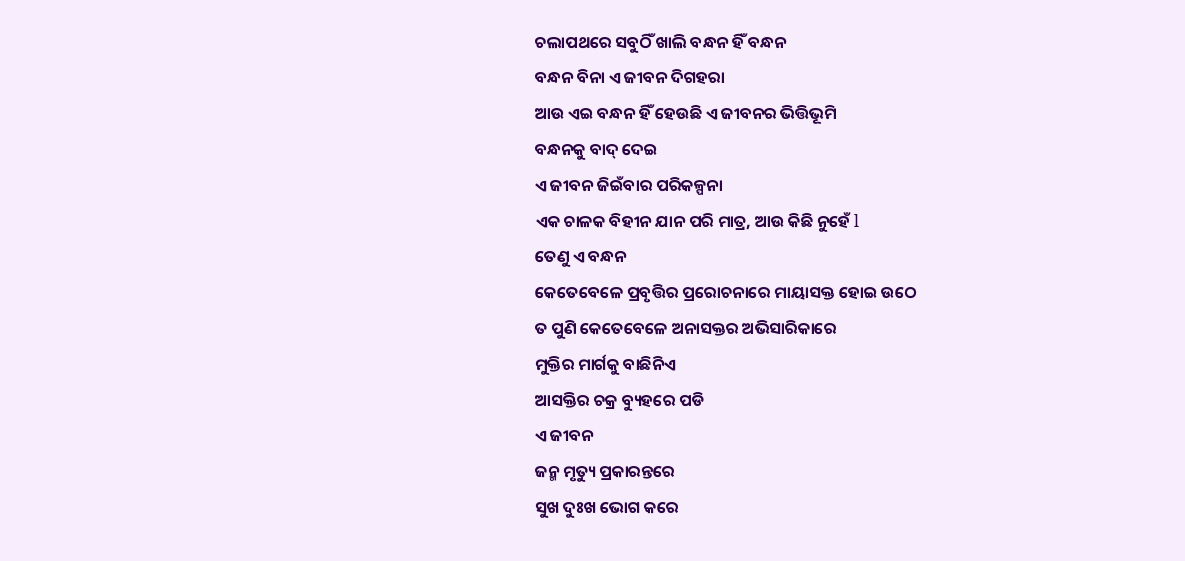ଚଲାପଥରେ ସବୁଠିଁ ଖାଲି ବନ୍ଧନ ହିଁ ବନ୍ଧନ
ବନ୍ଧନ ବିନା ଏ ଜୀବନ ଦିଗହରା
ଆଉ ଏଇ ବନ୍ଧନ ହିଁ ହେଉଛି ଏ ଜୀବନର ଭିତ୍ତିଭୂମି
ବନ୍ଧନକୁ ବାଦ୍ ଦେଇ
ଏ ଜୀବନ ଜିଇଁବାର ପରିକଳ୍ପନା
ଏକ ଚାଳକ ବିହୀନ ଯାନ ପରି ମାତ୍ର, ଆଉ କିଛି ନୁହେଁ l
ତେଣୁ ଏ ବନ୍ଧନ
କେତେବେଳେ ପ୍ରବୃତ୍ତିର ପ୍ରରୋଚନାରେ ମାୟାସକ୍ତ ହୋଇ ଉଠେ
ତ ପୁଣି କେତେବେଳେ ଅନାସକ୍ତର ଅଭିସାରିକାରେ
ମୁକ୍ତିର ମାର୍ଗକୁ ବାଛିନିଏ
ଆସକ୍ତିର ଚକ୍ର ବ୍ୟୁହରେ ପଡି
ଏ ଜୀବନ
ଜନ୍ମ ମୃତ୍ୟୁ ପ୍ରକାରନ୍ତରେ
ସୁଖ ଦୁଃଖ ଭୋଗ କରେ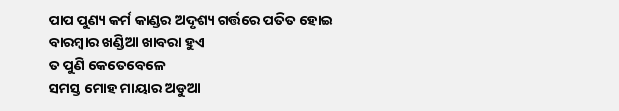ପାପ ପୁଣ୍ୟ କର୍ମ କାଣ୍ଡର ଅଦୃଶ୍ୟ ଗର୍ତ୍ତରେ ପତିତ ହୋଇ
ବାରମ୍ବାର ଖଣ୍ଡିଆ ଖାବରା ହୁଏ
ତ ପୁଣି କେତେବେଳେ
ସମସ୍ତ ମୋହ ମାୟାର ଅଡୁଆ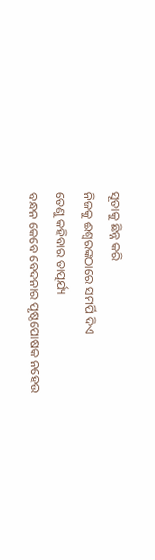ସୂତାକୁ ଛିନ୍ନ କରି
ନିଜକୁ ଈଶ୍ୱରଙ୍କଠାରେ ସମର୍ପି ଦିଏ
ତେଣୁ କହିବାର ତାତ୍ପର୍ଯ୍ୟ
ବନ୍ଧନ କେବେ ବେଦନାର ପୃଷ୍ଠପୋଷକ ନହେଉ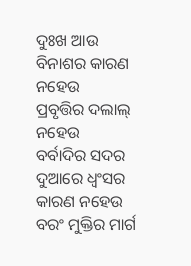ଦୁଃଖ ଆଉ ବିନାଶର କାରଣ ନହେଉ
ପ୍ରବୃତ୍ତିର ଦଲାଲ୍ ନହେଉ
ବର୍ବାଦିର ସଦର ଦୁଆରେ ଧ୍ବଂସର କାରଣ ନହେଉ
ବରଂ ମୁକ୍ତିର ମାର୍ଗ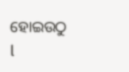ହୋଇଉଠୁ l